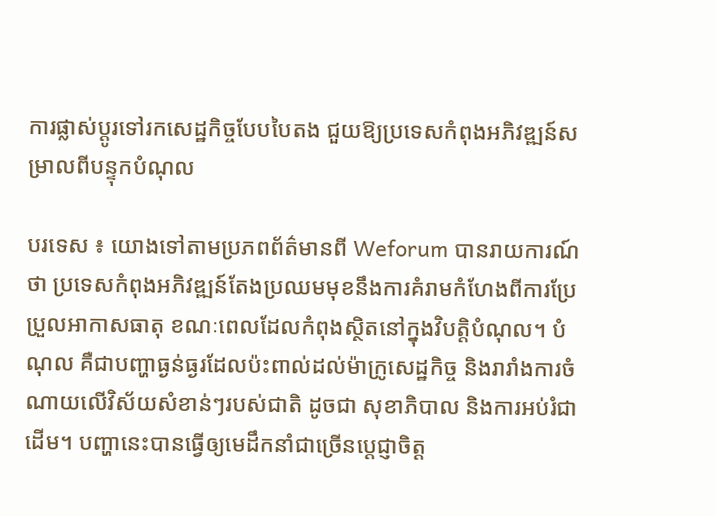ការផ្លាស់ប្តូរទៅរកសេដ្ឋកិច្ចបែបបៃតង ជួយឱ្យប្រទេសកំពុងអភិវឌ្ឍន៍សម្រាលពីបន្ទុកបំណុល

បរទេស ៖ យោងទៅតាមប្រភពព័ត៌មានពី Weforum បានរាយការណ៍ថា ប្រទេសកំពុងអភិវឌ្ឍន៍តែងប្រឈមមុខនឹងការគំរាមកំហែងពីការប្រែប្រួលអាកាសធាតុ ខណៈពេលដែលកំពុងស្ថិតនៅក្នុងវិបត្តិបំណុល។ បំណុល គឺជាបញ្ហាធ្ងន់ធ្ងរដែលប៉ះពាល់ដល់ម៉ាក្រូសេដ្ឋកិច្ច និងរារាំងការចំណាយលើវិស័យសំខាន់ៗរបស់ជាតិ ដូចជា សុខាភិបាល និងការអប់រំជាដើម។ បញ្ហានេះបានធ្វើឲ្យមេដឹកនាំជាច្រើនប្ដេជ្ញាចិត្ត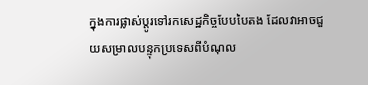ក្នុងការផ្លាស់ប្តូរទៅរកសេដ្ឋកិច្ចបែបបៃតង ដែលវាអាចជួយសម្រាលបន្ទុកប្រទេសពីបំណុល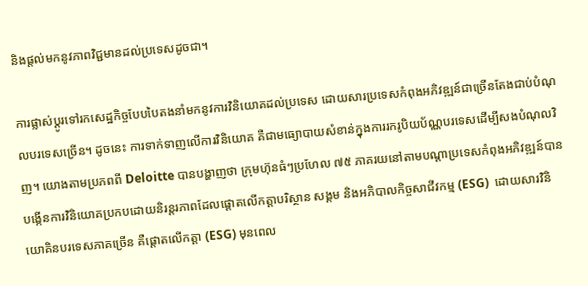និងផ្តល់មកនូវភាពវិជ្ជមានដល់ប្រទេសដូចជា។

ការផ្លាស់ប្តូរទៅរកសេដ្ឋកិច្ចបែបបៃតងនាំមកនូវការវិនិយោគដល់ប្រទេស ដោយសារប្រទេសកំពុងអភិវឌ្ឍន៍ជាច្រើនតែងជាប់បំណុលបរទេសច្រើន។ ដូចនេះ ការទាក់ទាញលើការវិនិយោគ គឺជាមធ្យោបាយសំខាន់ក្នុងការរករូបិយប័ណ្ណបរទេសដើម្បីសងបំណុលវិញ។ យោងតាមប្រភពពី Deloitte បានបង្ហាញថា ក្រុមហ៊ុនធំៗប្រហែល ៧៥ ភាគរយនៅតាមបណ្តាប្រទេសកំពុងអភិវឌ្ឍន៍បានបង្កើនការវិនិយោគប្រកបដោយនិរន្តរភាពដែលផ្តោតលើកត្តាបរិស្ថាន សង្គម និងអភិបាលកិច្ចសាជីវកម្ម (ESG)  ដោយសារវិនិយោគិនបរទេសភាគច្រើន គឺផ្តោតលើកត្តា (ESG) មុនពេល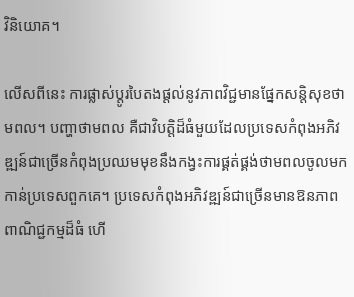វិនិយោគ។

លើសពីនេះ ការផ្លាស់ប្តូរបៃតងផ្តល់នូវភាពវិជ្ជមានផ្នែកសន្តិសុខថាមពល។ បញ្ហាថាមពល គឺជាវិបត្តិដ៏ធំមួយដែលប្រទេសកំពុងអភិវឌ្ឍន៍ជាច្រើនកំពុងប្រឈមមុខនឹងកង្វះការផ្គត់ផ្គង់ថាមពលចូលមកកាន់ប្រទេសពួកគេ។ ប្រទេសកំពុងអភិវឌ្ឍន៍ជាច្រើនមានឱនភាពពាណិជ្ជកម្មដ៏ធំ ហើ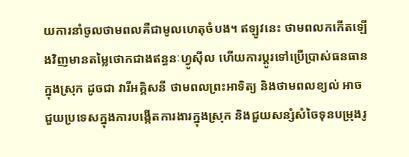យការនាំចូលថាមពលគឺជាមូលហេតុចំបង។ ឥឡូវនេះ ថាមពលកកើតឡើងវិញមានតម្លៃថោកជាងឥន្ធនៈហ្វូស៊ីល ហើយការប្តូរទៅប្រើប្រាស់ធនធានក្នុងស្រុក ដូចជា វារីអគ្គិសនី ថាមពលព្រះអាទិត្យ និងថាមពលខ្យល់ អាចជួយប្រទេសក្នុងការបង្កើតការងារក្នុងស្រុក និងជួយសន្សំសំចៃទុនបម្រុងរូ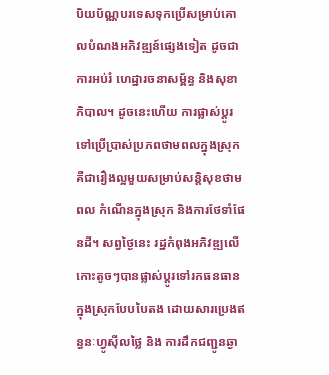បិយប័ណ្ណបរទេសទុកប្រើសម្រាប់គោលបំណងអភិវឌ្ឍន៍ផ្សេងទៀត ដូចជា ការអប់រំ ហេដ្ឋារចនាសម្ព័ន្ធ និងសុខាភិបាល។ ដូចនេះហើយ ការផ្លាស់ប្តូរទៅប្រើប្រាស់ប្រភពថាមពលក្នុងស្រុក គឺជារឿងល្អមួយសម្រាប់សន្តិសុខថាមពល កំណើនក្នុងស្រុក និងការថែទាំផែនដី។ សព្វថ្ងៃនេះ រដ្ឋកំពុងអភិវឌ្ឍលើកោះតូចៗបានផ្លាស់ប្តូរទៅរកធនធានក្នុងស្រុកបែបបៃតង ដោយសារប្រេងឥន្ធនៈហ្វូស៊ីលថ្លៃ និង ការដឹកជញ្ជូនឆ្ងា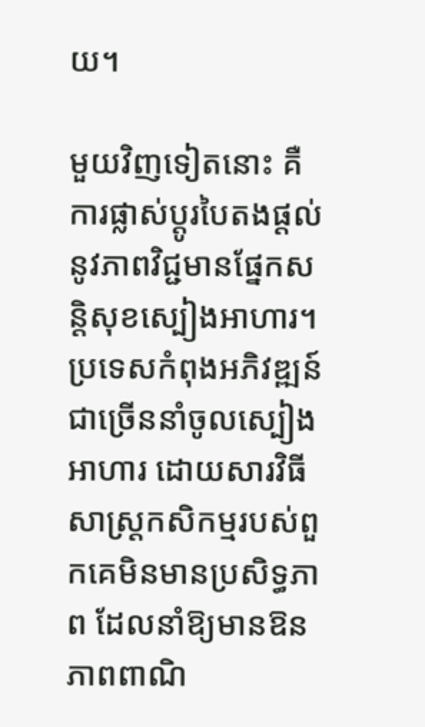យ។

មួយវិញទៀតនោះ គឺការផ្លាស់ប្តូរបៃតងផ្តល់នូវភាពវិជ្ជមានផ្នែកសន្តិសុខស្បៀងអាហារ។ ប្រទេសកំពុងអភិវឌ្ឍន៍ជាច្រើននាំចូលស្បៀងអាហារ ដោយសារវិធីសាស្ត្រកសិកម្មរបស់ពួកគេមិនមានប្រសិទ្ធភាព ដែលនាំឱ្យមានឱនភាពពាណិ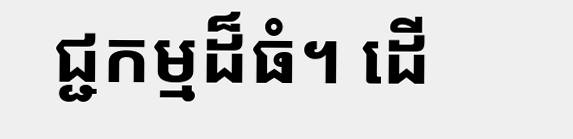ជ្ជកម្មដ៏ធំ។ ដើ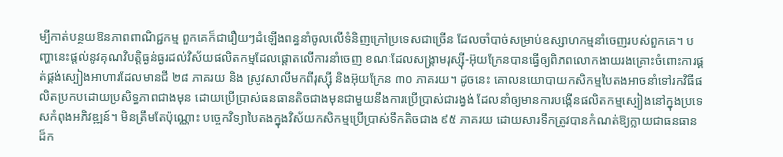ម្បីកាត់បន្ថយឱនភាពពាណិជ្ជកម្ម ពួកគេក៏ជារឿយៗដំឡើងពន្ធនាំចូលលើទំនិញក្រៅប្រទេសជាច្រើន ដែលចាំបាច់សម្រាប់ឧស្សាហកម្មនាំចេញរបស់ពួកគេ។ បញ្ហានេះផ្តល់នូវគុណវិបត្តិធ្ងន់ធ្ងរដល់វិស័យផលិតកម្មដែលផ្តោតលើការនាំចេញ ខណៈដែលសង្គ្រាមរុស្ស៊ី-អ៊ុយក្រែនបានធ្វើឲ្យពិភពលោកងាយរងគ្រោះចំពោះការផ្គត់ផ្គង់ស្បៀងអាហារដែលមានជី ២៨ ភាគរយ និង ស្រូវសាលីមកពីរុស្ស៊ី និងអ៊ុយក្រែន ៣០ ភាគរយ។ ដូចនេះ គោលនយោបាយកសិកម្មបៃតងអាចនាំទៅរកវិធីផលិតប្រកបដោយប្រសិទ្ធភាពជាងមុន ដោយប្រើប្រាស់ធនធានតិចជាងមុនជាមួយនឹងការប្រើប្រាស់ជារង្វង់ ដែលនាំឲ្យមានការបង្កើនផលិតកម្មស្បៀងនៅក្នុងប្រទេសកំពុងអភិវឌ្ឍន៍។ មិនត្រឹមតែប៉ុណ្ណោះ បច្ចេកវិទ្យាបៃតងក្នុងវិស័យកសិកម្មប្រើប្រាស់ទឹកតិចជាង ៩៥ ភាគរយ ដោយសារទឹកត្រូវបានកំណត់ឱ្យក្លាយជាធនធានដ៏ក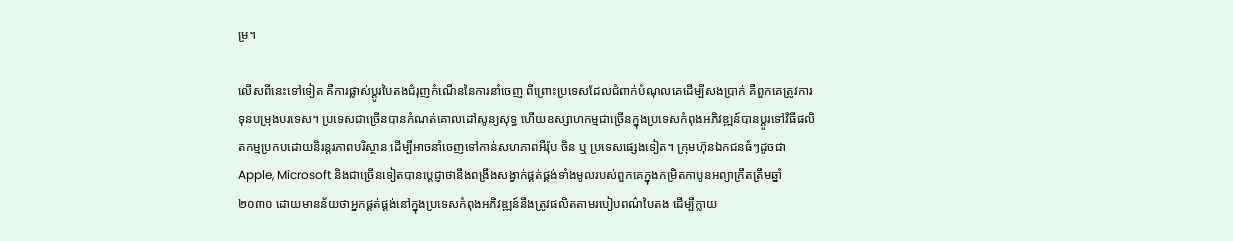ម្រ។

លើសពីនេះទៅទៀត គឺការផ្លាស់ប្តូរបៃតងជំរុញកំណើននៃការនាំចេញ ពីព្រោះប្រទេសដែលជំពាក់បំណុលគេដើម្បីសងប្រាក់ គឺពួកគេត្រូវការទុនបម្រុងបរទេស។ ប្រទេសជាច្រើនបានកំណត់គោលដៅសូន្យសុទ្ធ ហើយឧស្សាហកម្មជាច្រើនក្នុងប្រទេសកំពុងអភិវឌ្ឍន៍បានប្តូរទៅវិធីផលិតកម្មប្រកបដោយនិរន្តរភាពបរិស្ថាន ដើម្បីអាចនាំចេញទៅកាន់សហភាពអឺរ៉ុប ចិន ឬ ប្រទេសផ្សេងទៀត។ ក្រុមហ៊ុនឯកជនធំៗដូចជា Apple, Microsoft និងជាច្រើនទៀតបានប្តេជ្ញាថានឹងពង្រឹងសង្វាក់ផ្គត់ផ្គង់ទាំងមូលរបស់ពួកគេក្នុងកម្រិតកាបូនអព្យាក្រឹតត្រឹមឆ្នាំ ២០៣០ ដោយមានន័យថាអ្នកផ្គត់ផ្គង់នៅក្នុងប្រទេសកំពុងអភិវឌ្ឍន៍នឹងត្រូវផលិតតាមរបៀបពណ៌បៃតង ដើម្បីក្លាយ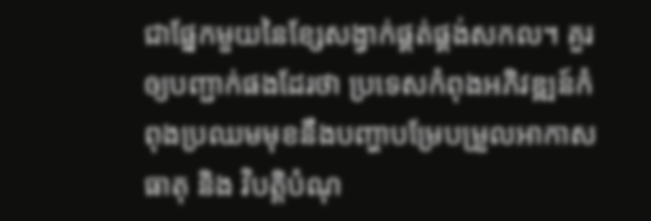ជាផ្នែកមួយនៃខ្សែសង្វាក់ផ្គត់ផ្គង់សកល។ គួរឲ្យបញ្ជាក់ផងដែរថា ប្រទេសកំពុងអភិវឌ្ឍន៍កំពុងប្រឈមមុខនឹងបញ្ហាបម្រែបម្រួលអាកាសធាតុ និង វិបត្តិបំណុ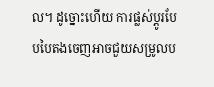ល។ ដូច្នោះហើយ ការផ្លស់ប្តូរបែបបៃតងចេញអាចជួយសម្រូលប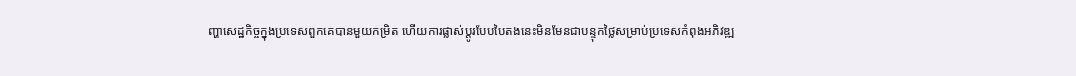ញ្ហាសេដ្ឋកិច្ចក្នុងប្រទេសពួកគេបានមួយកម្រិត ហើយការផ្លាស់ប្តូរបែបបៃតងនេះមិនមែនជាបន្ទុកថ្លៃសម្រាប់ប្រទេសកំពុងអភិវឌ្ឍ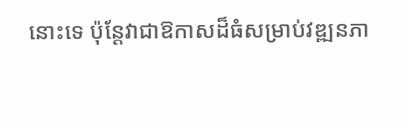នោះទេ ប៉ុន្តែវាជាឱកាសដ៏ធំសម្រាប់វឌ្ឍនភា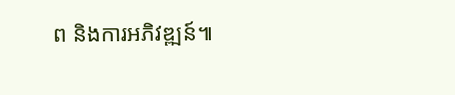ព និងការអភិវឌ្ឍន៍៕